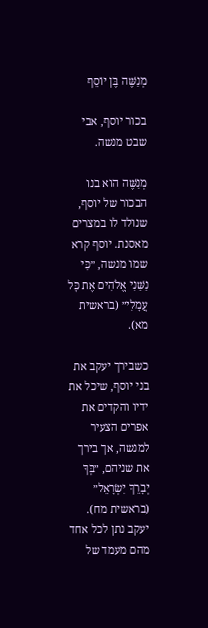מְנַשֶּׁה בֶּן יוֹסֵף

בכור יוסף, אבי שבט מנשה.

מְנַשֶּׁה הוא בנו הבכור של יוסף, שנולד לו במצרים מאסנת. יוסף קרא שמו מנשה, ״כִּי נַשַּׁנִי אֱלֹהִים אֶת כָּל עֲמָלִי״ (בראשית מא).

כשבירך יעקב את בני יוסף, שיכל את ידיו והקדים את אפרים הצעיר למנשה, אך בירך את שניהם, ״בְּךָ יְבָרֵךְ יִשְׂרָאֵל״ (בראשית מח). יעקב נתן לכל אחד מהם מעמד של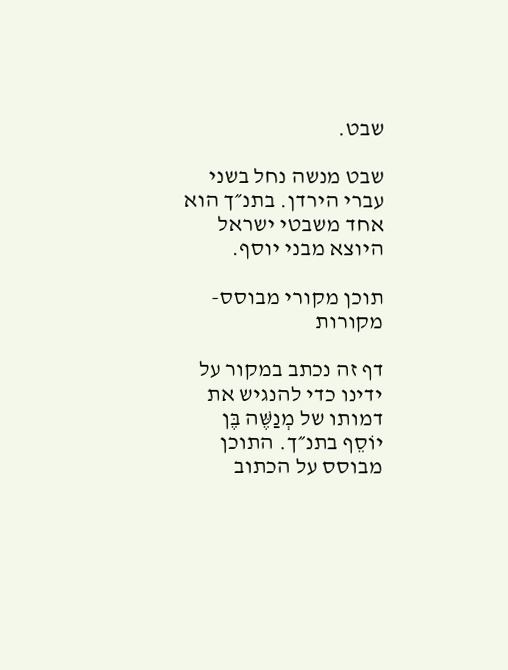שבט.

שבט מנשה נחל בשני עברי הירדן. בתנ״ך הוא אחד משבטי ישראל היוצא מבני יוסף.

תוכן מקורי מבוסס-מקורות

דף זה נכתב במקור על ידינו כדי להנגיש את דמותו של מְנַשֶּׁה בֶּן יוֹסֵף בתנ״ך. התוכן מבוסס על הכתוב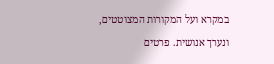במקרא ועל המקורות המצוטטים, ונערך אנושית. פרטים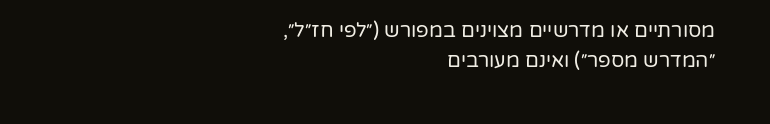מסורתיים או מדרשיים מצוינים במפורש (״לפי חז״ל״, ״המדרש מספר״) ואינם מעורבים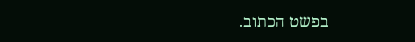בפשט הכתוב.